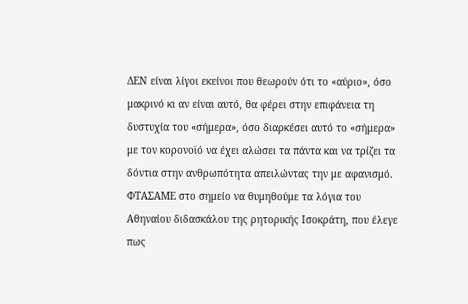ΔΕΝ είναι λίγοι εκείνοι που θεωρούν ότι το «αύριο», όσο μακρινό κι αν είναι αυτό, θα φέρει στην επιφάνεια τη δυστυχία του «σήμερα», όσο διαρκέσει αυτό το «σήμερα» με τον κορονοϊό να έχει αλώσει τα πάντα και να τρίζει τα δόντια στην ανθρωπότητα απειλώντας την με αφανισμό.
ΦΤΑΣΑΜΕ στο σημείο να θυμηθούμε τα λόγια του Αθηναίου διδασκάλου της ρητορικής Ισοκράτη, που έλεγε πως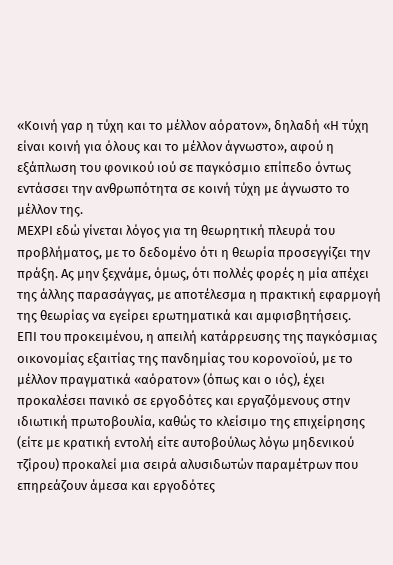«Κοινή γαρ η τύχη και το μέλλον αόρατον», δηλαδή «Η τύχη είναι κοινή για όλους και το μέλλον άγνωστο», αφού η εξάπλωση του φονικού ιού σε παγκόσμιο επίπεδο όντως εντάσσει την ανθρωπότητα σε κοινή τύχη με άγνωστο το μέλλον της.
ΜΕΧΡΙ εδώ γίνεται λόγος για τη θεωρητική πλευρά του προβλήματος, με το δεδομένο ότι η θεωρία προσεγγίζει την πράξη. Ας μην ξεχνάμε, όμως, ότι πολλές φορές η μία απέχει της άλλης παρασάγγας, με αποτέλεσμα η πρακτική εφαρμογή της θεωρίας να εγείρει ερωτηματικά και αμφισβητήσεις.
ΕΠΙ του προκειμένου, η απειλή κατάρρευσης της παγκόσμιας οικονομίας εξαιτίας της πανδημίας του κορονοϊού, με το μέλλον πραγματικά «αόρατον» (όπως και ο ιός), έχει προκαλέσει πανικό σε εργοδότες και εργαζόμενους στην ιδιωτική πρωτοβουλία, καθώς το κλείσιμο της επιχείρησης (είτε με κρατική εντολή είτε αυτοβούλως λόγω μηδενικού τζίρου) προκαλεί μια σειρά αλυσιδωτών παραμέτρων που επηρεάζουν άμεσα και εργοδότες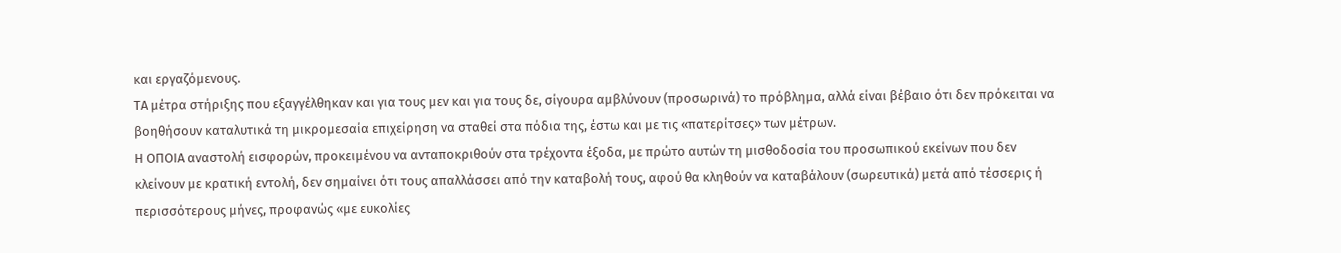και εργαζόμενους.
ΤΑ μέτρα στήριξης που εξαγγέλθηκαν και για τους μεν και για τους δε, σίγουρα αμβλύνουν (προσωρινά) το πρόβλημα, αλλά είναι βέβαιο ότι δεν πρόκειται να βοηθήσουν καταλυτικά τη μικρομεσαία επιχείρηση να σταθεί στα πόδια της, έστω και με τις «πατερίτσες» των μέτρων.
Η ΟΠΟΙΑ αναστολή εισφορών, προκειμένου να ανταποκριθούν στα τρέχοντα έξοδα, με πρώτο αυτών τη μισθοδοσία του προσωπικού εκείνων που δεν κλείνουν με κρατική εντολή, δεν σημαίνει ότι τους απαλλάσσει από την καταβολή τους, αφού θα κληθούν να καταβάλουν (σωρευτικά) μετά από τέσσερις ή περισσότερους μήνες, προφανώς «με ευκολίες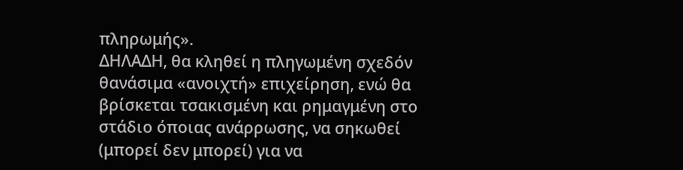πληρωμής».
ΔΗΛΑΔΗ, θα κληθεί η πληγωμένη σχεδόν θανάσιμα «ανοιχτή» επιχείρηση, ενώ θα βρίσκεται τσακισμένη και ρημαγμένη στο στάδιο όποιας ανάρρωσης, να σηκωθεί (μπορεί δεν μπορεί) για να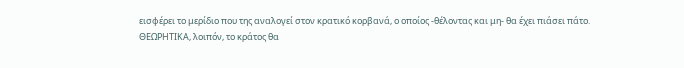εισφέρει το μερίδιο που της αναλογεί στον κρατικό κορβανά, ο οποίος -θέλοντας και μη- θα έχει πιάσει πάτο.
ΘΕΩΡΗΤΙΚΑ, λοιπόν, το κράτος θα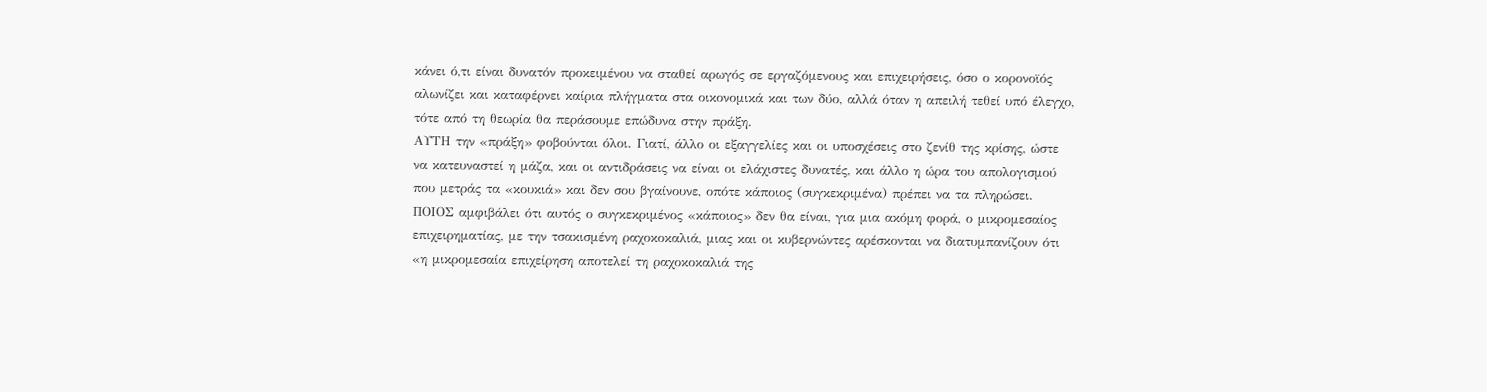κάνει ό,τι είναι δυνατόν προκειμένου να σταθεί αρωγός σε εργαζόμενους και επιχειρήσεις, όσο ο κορονοϊός αλωνίζει και καταφέρνει καίρια πλήγματα στα οικονομικά και των δύο, αλλά όταν η απειλή τεθεί υπό έλεγχο, τότε από τη θεωρία θα περάσουμε επώδυνα στην πράξη.
ΑΥΤΗ την «πράξη» φοβούνται όλοι. Γιατί, άλλο οι εξαγγελίες και οι υποσχέσεις στο ζενίθ της κρίσης, ώστε να κατευναστεί η μάζα, και οι αντιδράσεις να είναι οι ελάχιστες δυνατές, και άλλο η ώρα του απολογισμού που μετράς τα «κουκιά» και δεν σου βγαίνουνε, οπότε κάποιος (συγκεκριμένα) πρέπει να τα πληρώσει.
ΠΟΙΟΣ αμφιβάλει ότι αυτός ο συγκεκριμένος «κάποιος» δεν θα είναι, για μια ακόμη φορά, ο μικρομεσαίος επιχειρηματίας, με την τσακισμένη ραχοκοκαλιά, μιας και οι κυβερνώντες αρέσκονται να διατυμπανίζουν ότι «η μικρομεσαία επιχείρηση αποτελεί τη ραχοκοκαλιά της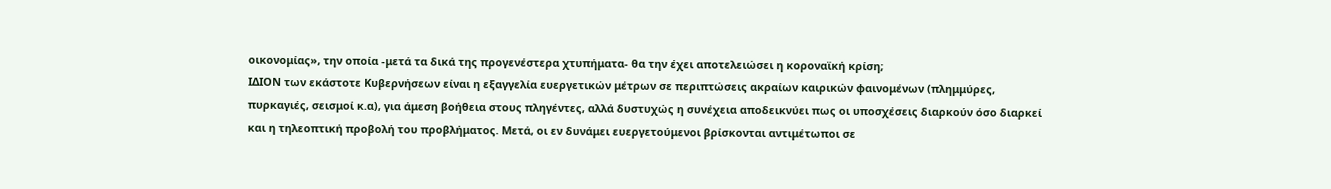οικονομίας», την οποία -μετά τα δικά της προγενέστερα χτυπήματα- θα την έχει αποτελειώσει η κοροναϊκή κρίση;
ΙΔΙΟΝ των εκάστοτε Κυβερνήσεων είναι η εξαγγελία ευεργετικών μέτρων σε περιπτώσεις ακραίων καιρικών φαινομένων (πλημμύρες, πυρκαγιές, σεισμοί κ.α), για άμεση βοήθεια στους πληγέντες, αλλά δυστυχώς η συνέχεια αποδεικνύει πως οι υποσχέσεις διαρκούν όσο διαρκεί και η τηλεοπτική προβολή του προβλήματος. Μετά, οι εν δυνάμει ευεργετούμενοι βρίσκονται αντιμέτωποι σε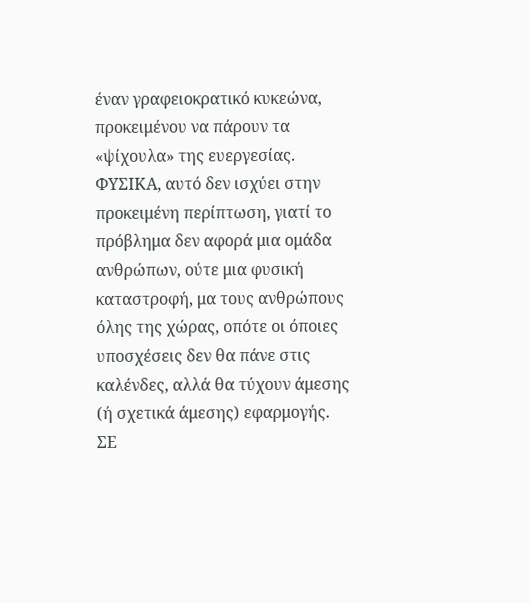έναν γραφειοκρατικό κυκεώνα, προκειμένου να πάρουν τα «ψίχουλα» της ευεργεσίας.
ΦΥΣΙΚΑ, αυτό δεν ισχύει στην προκειμένη περίπτωση, γιατί το πρόβλημα δεν αφορά μια ομάδα ανθρώπων, ούτε μια φυσική καταστροφή, μα τους ανθρώπους όλης της χώρας, οπότε οι όποιες υποσχέσεις δεν θα πάνε στις καλένδες, αλλά θα τύχουν άμεσης (ή σχετικά άμεσης) εφαρμογής.
ΣΕ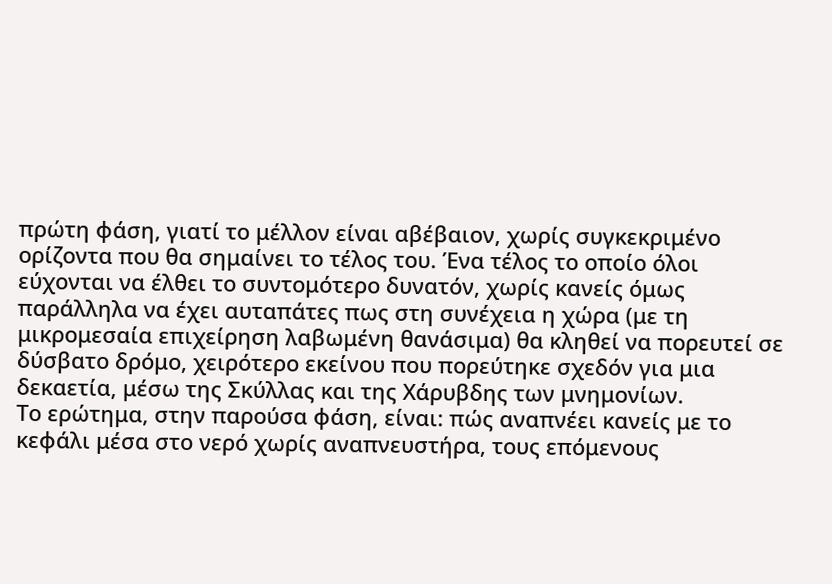πρώτη φάση, γιατί το μέλλον είναι αβέβαιον, χωρίς συγκεκριμένο ορίζοντα που θα σημαίνει το τέλος του. Ένα τέλος το οποίο όλοι εύχονται να έλθει το συντομότερο δυνατόν, χωρίς κανείς όμως παράλληλα να έχει αυταπάτες πως στη συνέχεια η χώρα (με τη μικρομεσαία επιχείρηση λαβωμένη θανάσιμα) θα κληθεί να πορευτεί σε δύσβατο δρόμο, χειρότερο εκείνου που πορεύτηκε σχεδόν για μια δεκαετία, μέσω της Σκύλλας και της Χάρυβδης των μνημονίων.
Το ερώτημα, στην παρούσα φάση, είναι: πώς αναπνέει κανείς με το κεφάλι μέσα στο νερό χωρίς αναπνευστήρα, τους επόμενους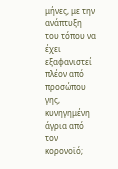μήνες, με την ανάπτυξη του τόπου να έχει εξαφανιστεί πλέον από προσώπου γης, κυνηγημένη άγρια από τον κορονοϊό;